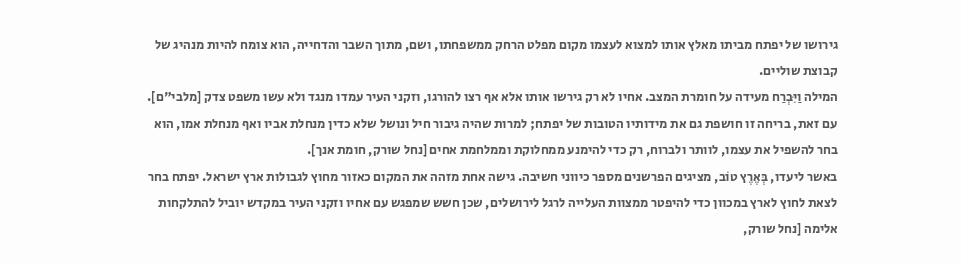גירושו של יפתח מביתו מאלץ אותו למצוא לעצמו מקום מפלט הרחק ממשפחתו, ושם, מתוך השבר והדחייה, הוא צומח להיות מנהיג של קבוצת שוליים.
המילה וַיִּבְרַח מעידה על חומרת המצב. אחיו לא רק גירשו אותו אלא אף רצו להורגו, וזקני העיר עמדו מנגד ולא עשו משפט צדק [מלבי"ם]. עם זאת, בריחה זו חושפת גם את מידותיו הטובות של יפתח; למרות שהיה גיבור חיל ונושל שלא כדין מנחלת אביו ואף מנחלת אמו, הוא בחר להשפיל את עצמו, לוותר ולברוח, רק כדי להימנע ממחלוקת וממלחמת אחים [נחל שורק, חומת אנך].
באשר ליעדו, בְּאֶרֶץ טוֹב, מציגים הפרשנים מספר כיווני חשיבה. גישה אחת מזהה את המקום כאזור מחוץ לגבולות ארץ ישראל. יפתח בחר לצאת לחוץ לארץ במכוון כדי להיפטר ממצוות העלייה לרגל לירושלים, שכן חשש שמפגש עם אחיו וזקני העיר במקדש יוביל להתלקחות אלימה [נחל שורק,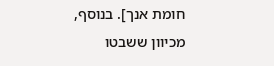חומת אנך]. בנוסף, מכיוון ששבטו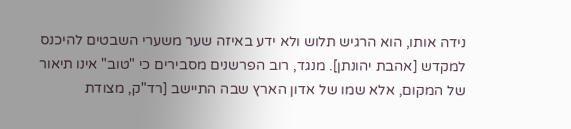נידה אותו, הוא הרגיש תלוש ולא ידע באיזה שער משערי השבטים להיכנס למקדש [אהבת יהונתן]. מנגד, רוב הפרשנים מסבירים כי "טוב" אינו תיאור של המקום, אלא שמו של אדון הארץ שבה התיישב [רד"ק, מצודת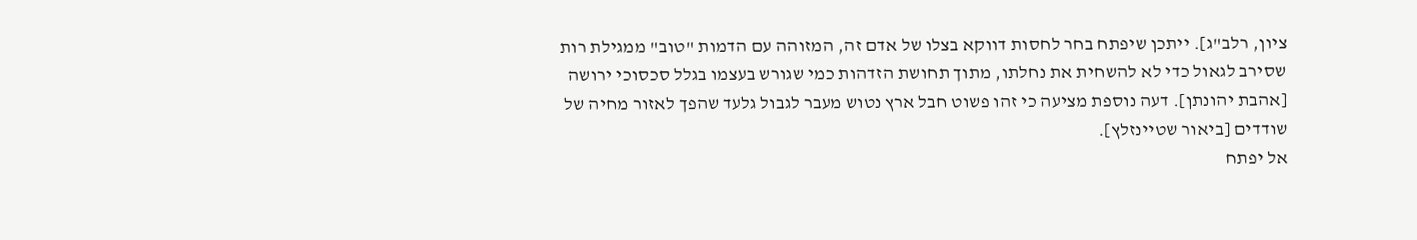ציון, רלב"ג]. ייתכן שיפתח בחר לחסות דווקא בצלו של אדם זה, המזוהה עם הדמות "טוב" ממגילת רות שסירב לגאול כדי לא להשחית את נחלתו, מתוך תחושת הזדהות כמי שגורש בעצמו בגלל סכסוכי ירושה [אהבת יהונתן]. דעה נוספת מציעה כי זהו פשוט חבל ארץ נטוש מעבר לגבול גלעד שהפך לאזור מחיה של שודדים [ביאור שטיינזלץ].
אל יפתח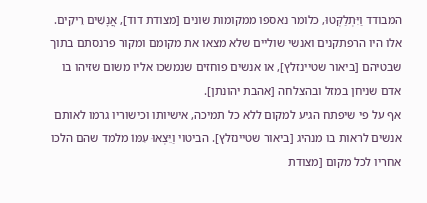המבודד וַיִּתְלַקְּטוּ, כלומר נאספו ממקומות שונים [מצודת דוד], אֲנָשִׁים רֵיקִים. אלו היו הרפתקנים ואנשי שוליים שלא מצאו את מקומם ומקור פרנסתם בתוך שבטיהם [ביאור שטיינזלץ], או אנשים פוחזים שנמשכו אליו משום שזיהו בו אדם שניחן במזל ובהצלחה [אהבת יהונתן].
אף על פי שיפתח הגיע למקום ללא כל תמיכה, אישיותו וכישוריו גרמו לאותם אנשים לראות בו מנהיג [ביאור שטיינזלץ]. הביטוי וַיֵּצְאוּ עִמּוֹ מלמד שהם הלכו אחריו לכל מקום [מצודת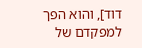דוד], והוא הפך למפקדם של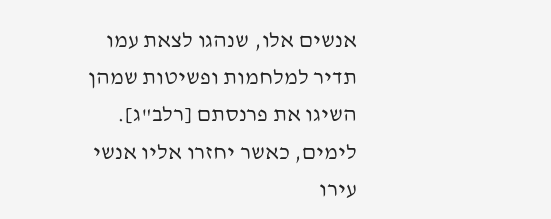אנשים אלו, שנהגו לצאת עמו תדיר למלחמות ופשיטות שמהן השיגו את פרנסתם [רלב"ג]. לימים, כאשר יחזרו אליו אנשי עירו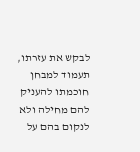לבקש את עזרתו, תעמוד למבחן חוכמתו להעניק להם מחילה ולא לנקום בהם על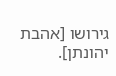גירושו [אהבת יהונתן].